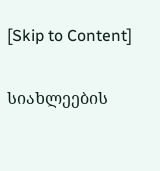[Skip to Content]

სიახლეების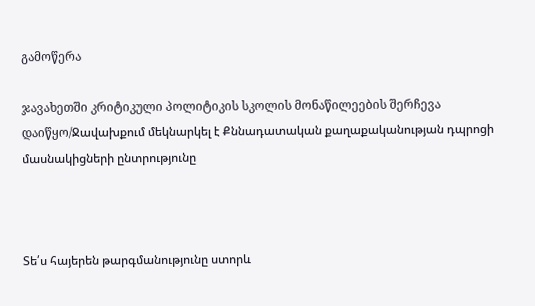გამოწერა

ჯავახეთში კრიტიკული პოლიტიკის სკოლის მონაწილეების შერჩევა დაიწყო/Ջավախքում մեկնարկել է Քննադատական քաղաքականության դպրոցի մասնակիցների ընտրությունը



Տե՛ս հայերեն թարգմանությունը ստորև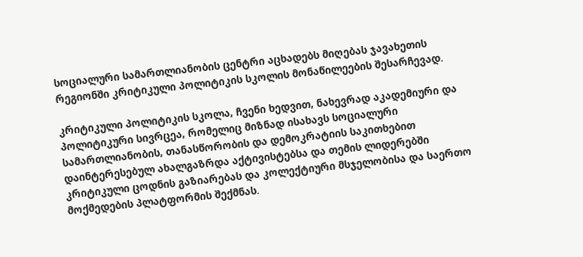სოციალური სამართლიანობის ცენტრი აცხადებს მიღებას ჯავახეთის რეგიონში კრიტიკული პოლიტიკის სკოლის მონაწილეების შესარჩევად.

კრიტიკული პოლიტიკის სკოლა, ჩვენი ხედვით, ნახევრად აკადემიური და პოლიტიკური სივრცეა, რომელიც მიზნად ისახავს სოციალური სამართლიანობის, თანასწორობის და დემოკრატიის საკითხებით დაინტერესებულ ახალგაზრდა აქტივისტებსა და თემის ლიდერებში კრიტიკული ცოდნის გაზიარებას და კოლექტიური მსჯელობისა და საერთო მოქმედების პლატფორმის შექმნას.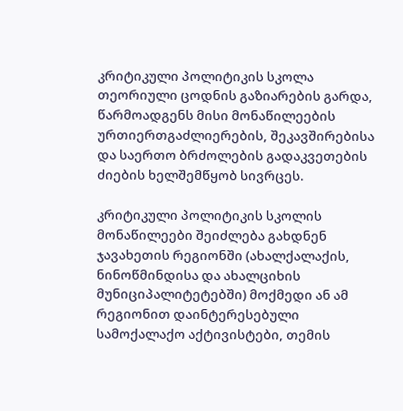კრიტიკული პოლიტიკის სკოლა თეორიული ცოდნის გაზიარების გარდა, წარმოადგენს მისი მონაწილეების ურთიერთგაძლიერების, შეკავშირებისა და საერთო ბრძოლების გადაკვეთების ძიების ხელშემწყობ სივრცეს.

კრიტიკული პოლიტიკის სკოლის მონაწილეები შეიძლება გახდნენ ჯავახეთის რეგიონში (ახალქალაქის, ნინოწმინდისა და ახალციხის მუნიციპალიტეტებში) მოქმედი ან ამ რეგიონით დაინტერესებული სამოქალაქო აქტივისტები, თემის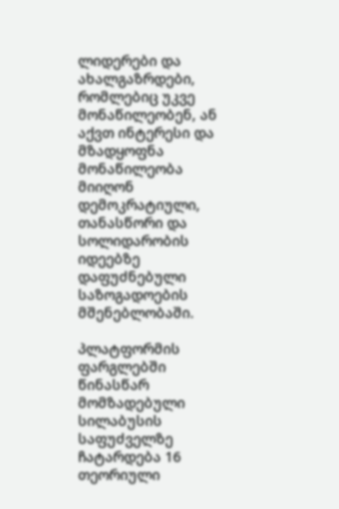ლიდერები და ახალგაზრდები, რომლებიც უკვე მონაწილეობენ, ან აქვთ ინტერესი და მზადყოფნა მონაწილეობა მიიღონ დემოკრატიული, თანასწორი და სოლიდარობის იდეებზე დაფუძნებული საზოგადოების მშენებლობაში.

პლატფორმის ფარგლებში წინასწარ მომზადებული სილაბუსის საფუძველზე ჩატარდება 16 თეორიული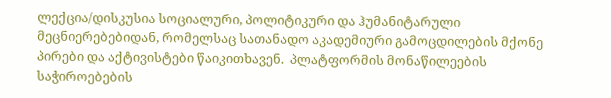ლექცია/დისკუსია სოციალური, პოლიტიკური და ჰუმანიტარული მეცნიერებებიდან, რომელსაც სათანადო აკადემიური გამოცდილების მქონე პირები და აქტივისტები წაიკითხავენ.  პლატფორმის მონაწილეების საჭიროებების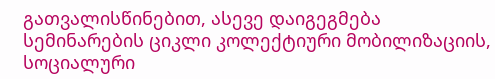გათვალისწინებით, ასევე დაიგეგმება სემინარების ციკლი კოლექტიური მობილიზაციის, სოციალური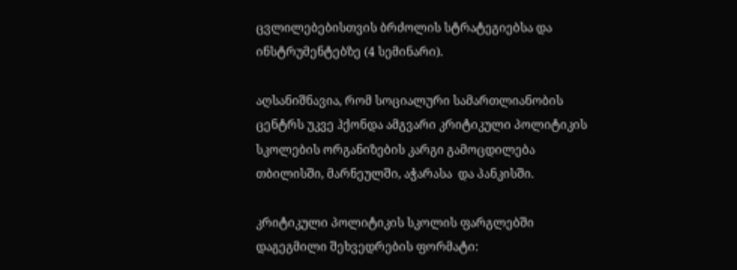ცვლილებებისთვის ბრძოლის სტრატეგიებსა და ინსტრუმენტებზე (4 სემინარი).

აღსანიშნავია, რომ სოციალური სამართლიანობის ცენტრს უკვე ჰქონდა ამგვარი კრიტიკული პოლიტიკის სკოლების ორგანიზების კარგი გამოცდილება თბილისში, მარნეულში, აჭარასა  და პანკისში.

კრიტიკული პოლიტიკის სკოლის ფარგლებში დაგეგმილი შეხვედრების ფორმატი: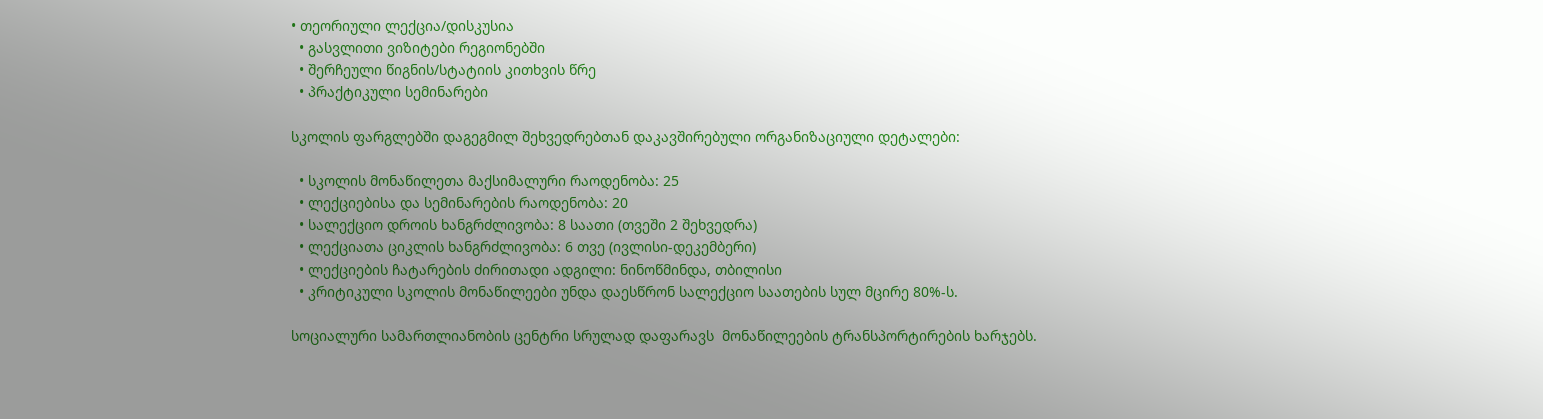• თეორიული ლექცია/დისკუსია
  • გასვლითი ვიზიტები რეგიონებში
  • შერჩეული წიგნის/სტატიის კითხვის წრე
  • პრაქტიკული სემინარები

სკოლის ფარგლებში დაგეგმილ შეხვედრებთან დაკავშირებული ორგანიზაციული დეტალები:

  • სკოლის მონაწილეთა მაქსიმალური რაოდენობა: 25
  • ლექციებისა და სემინარების რაოდენობა: 20
  • სალექციო დროის ხანგრძლივობა: 8 საათი (თვეში 2 შეხვედრა)
  • ლექციათა ციკლის ხანგრძლივობა: 6 თვე (ივლისი-დეკემბერი)
  • ლექციების ჩატარების ძირითადი ადგილი: ნინოწმინდა, თბილისი
  • კრიტიკული სკოლის მონაწილეები უნდა დაესწრონ სალექციო საათების სულ მცირე 80%-ს.

სოციალური სამართლიანობის ცენტრი სრულად დაფარავს  მონაწილეების ტრანსპორტირების ხარჯებს.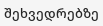შეხვედრებზე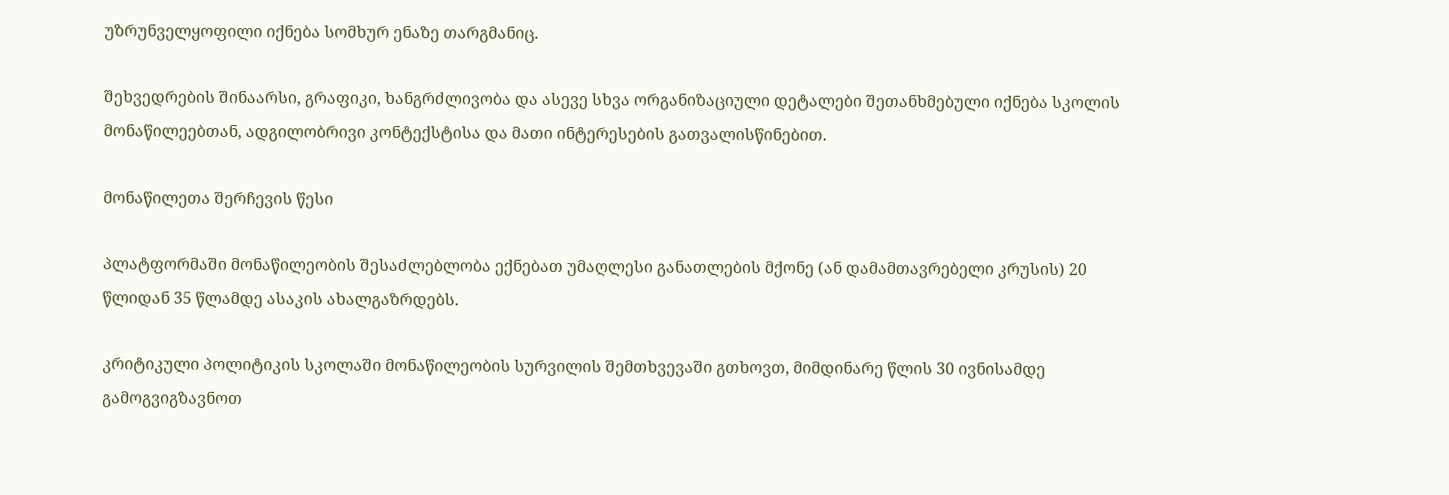უზრუნველყოფილი იქნება სომხურ ენაზე თარგმანიც.

შეხვედრების შინაარსი, გრაფიკი, ხანგრძლივობა და ასევე სხვა ორგანიზაციული დეტალები შეთანხმებული იქნება სკოლის მონაწილეებთან, ადგილობრივი კონტექსტისა და მათი ინტერესების გათვალისწინებით.

მონაწილეთა შერჩევის წესი

პლატფორმაში მონაწილეობის შესაძლებლობა ექნებათ უმაღლესი განათლების მქონე (ან დამამთავრებელი კრუსის) 20 წლიდან 35 წლამდე ასაკის ახალგაზრდებს.

კრიტიკული პოლიტიკის სკოლაში მონაწილეობის სურვილის შემთხვევაში გთხოვთ, მიმდინარე წლის 30 ივნისამდე გამოგვიგზავნოთ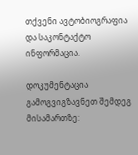თქვენი ავტობიოგრაფია და საკონტაქტო ინფორმაცია.

დოკუმენტაცია გამოგვიგზავნეთ შემდეგ მისამართზე: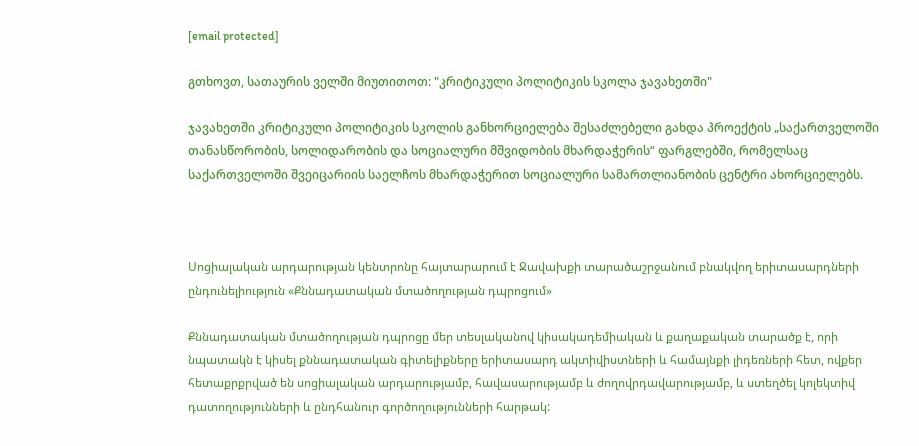[email protected]

გთხოვთ, სათაურის ველში მიუთითოთ: "კრიტიკული პოლიტიკის სკოლა ჯავახეთში"

ჯავახეთში კრიტიკული პოლიტიკის სკოლის განხორციელება შესაძლებელი გახდა პროექტის „საქართველოში თანასწორობის, სოლიდარობის და სოციალური მშვიდობის მხარდაჭერის“ ფარგლებში, რომელსაც საქართველოში შვეიცარიის საელჩოს მხარდაჭერით სოციალური სამართლიანობის ცენტრი ახორციელებს.



Սոցիալական արդարության կենտրոնը հայտարարում է Ջավախքի տարածաշրջանում բնակվող երիտասարդների ընդունելիություն «Քննադատական մտածողության դպրոցում»

Քննադատական մտածողության դպրոցը մեր տեսլականով կիսակադեմիական և քաղաքական տարածք է, որի նպատակն է կիսել քննադատական գիտելիքները երիտասարդ ակտիվիստների և համայնքի լիդեռների հետ, ովքեր հետաքրքրված են սոցիալական արդարությամբ, հավասարությամբ և ժողովրդավարությամբ, և ստեղծել կոլեկտիվ դատողությունների և ընդհանուր գործողությունների հարթակ: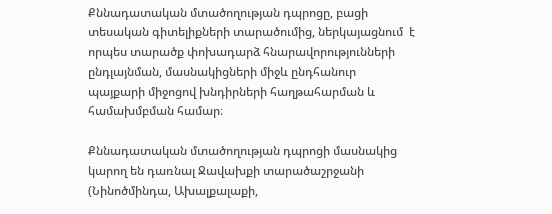Քննադատական մտածողության դպրոցը, բացի տեսական գիտելիքների տարածումից, ներկայացնում  է որպես տարածք փոխադարձ հնարավորությունների ընդլայնման, մասնակիցների միջև ընդհանուր պայքարի միջոցով խնդիրների հաղթահարման և համախմբման համար։

Քննադատական մտածողության դպրոցի մասնակից կարող են դառնալ Ջավախքի տարածաշրջանի (Նինոծմինդա, Ախալքալաքի,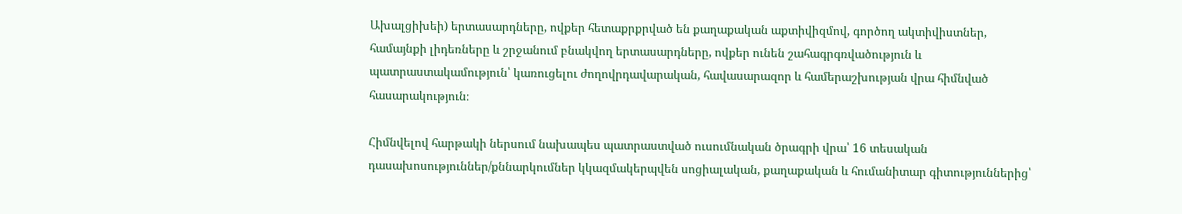Ախալցիխեի) երտասարդները, ովքեր հետաքրքրված են քաղաքական աքտիվիզմով, գործող ակտիվիստներ, համայնքի լիդեռները և շրջանում բնակվող երտասարդները, ովքեր ունեն շահագրգռվածություն և պատրաստակամություն՝ կառուցելու ժողովրդավարական, հավասարազոր և համերաշխության վրա հիմնված հասարակություն։

Հիմնվելով հարթակի ներսում նախապես պատրաստված ուսումնական ծրագրի վրա՝ 16 տեսական դասախոսություններ/քննարկումներ կկազմակերպվեն սոցիալական, քաղաքական և հումանիտար գիտություններից՝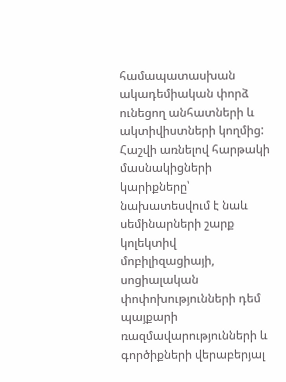համապատասխան ակադեմիական փորձ ունեցող անհատների և ակտիվիստների կողմից: Հաշվի առնելով հարթակի մասնակիցների կարիքները՝ նախատեսվում է նաև սեմինարների շարք կոլեկտիվ մոբիլիզացիայի, սոցիալական փոփոխությունների դեմ պայքարի ռազմավարությունների և գործիքների վերաբերյալ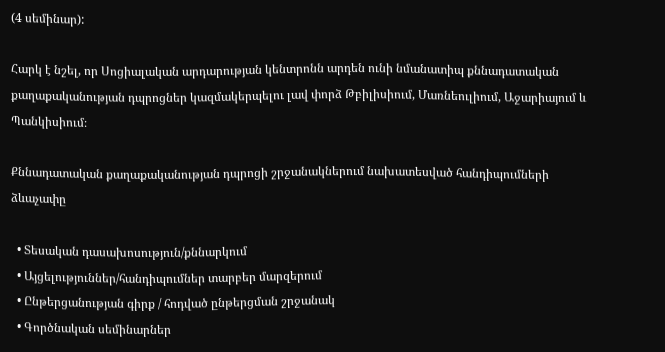(4 սեմինար):

Հարկ է նշել, որ Սոցիալական արդարության կենտրոնն արդեն ունի նմանատիպ քննադատական քաղաքականության դպրոցներ կազմակերպելու լավ փորձ Թբիլիսիում, Մառնեուլիում, Աջարիայում և Պանկիսիում։

Քննադատական քաղաքականության դպրոցի շրջանակներում նախատեսված հանդիպումների ձևաչափը

  • Տեսական դասախոսություն/քննարկում
  • Այցելություններ/հանդիպումներ տարբեր մարզերում
  • Ընթերցանության գիրք / հոդված ընթերցման շրջանակ
  • Գործնական սեմինարներ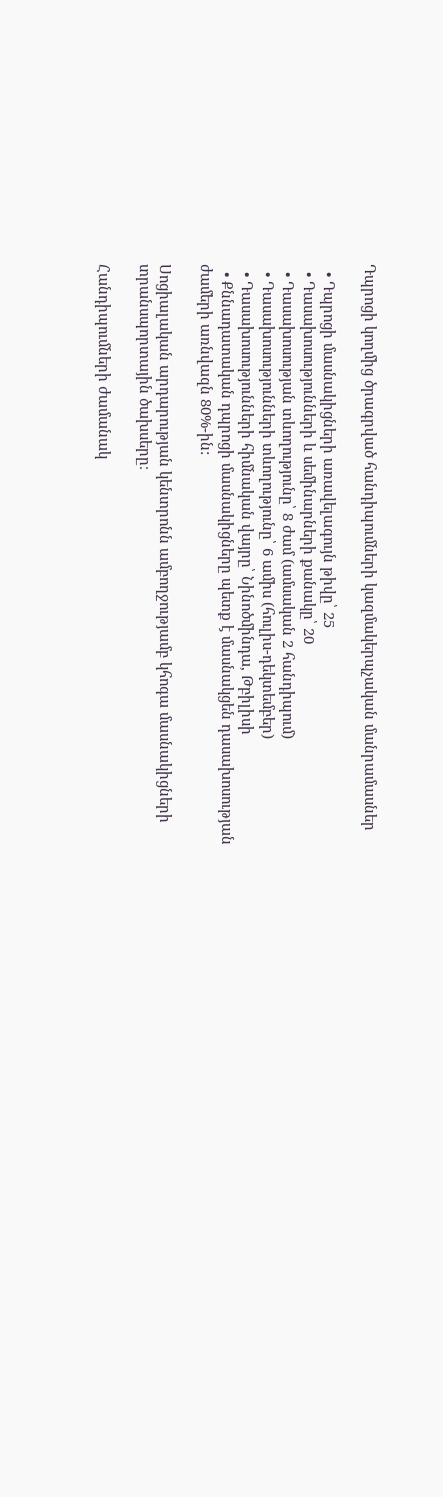Դպրոցի կողմից ծրագրված հանդիպումների կազմակերպչական մանրամասներ

  • Դպրոցի մասնակիցների առավելագույն թիվը՝ 25
  • Դասախոսությունների և սեմինարների քանակը՝ 20
  • Դասախոսության տևողությունը՝ 8 ժամ (ամսական 2 հանդիպում)
  • Դասախոսությունների տևողությունը՝ 6 ամիս (հուլիս-դեկտեմբեր)
  • Դասախոսությունների հիմնական վայրը՝ Նինոծմինդա, Թբիլիսի
  • Քննադատական դպրոցի մասնակիցները պետք է մասնակցեն դասախոսության ժամերի առնվազն 80%-ին:

Սոցիալական արդարության կենտրոնն ամբողջությամբ կհոգա մասնակիցների տրանսպորտային ծախսերը։

Հանդիպումների ժամանակ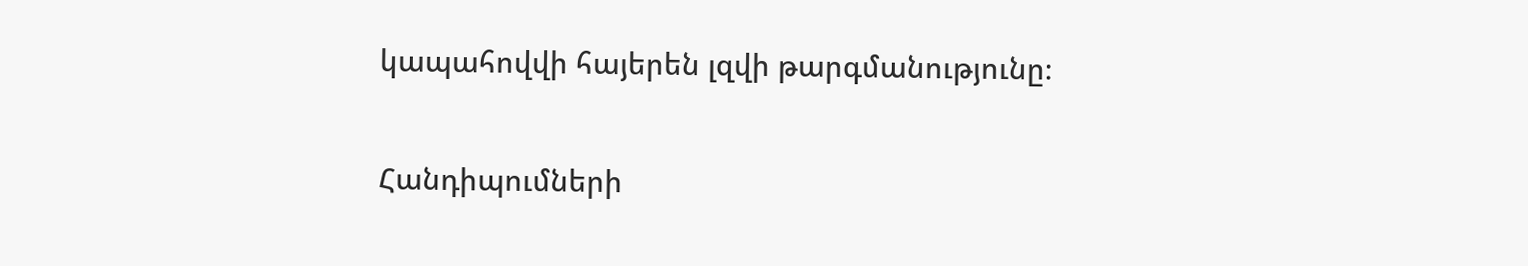կապահովվի հայերեն լզվի թարգմանությունը։

Հանդիպումների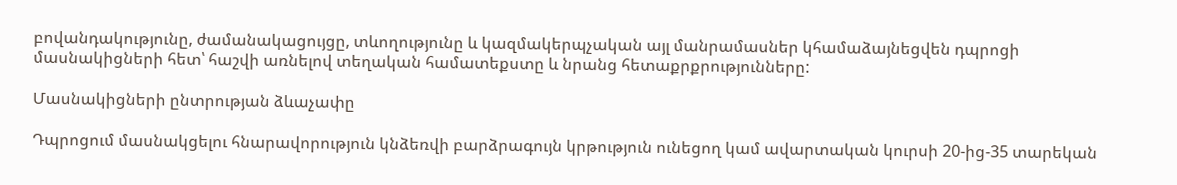բովանդակությունը, ժամանակացույցը, տևողությունը և կազմակերպչական այլ մանրամասներ կհամաձայնեցվեն դպրոցի մասնակիցների հետ՝ հաշվի առնելով տեղական համատեքստը և նրանց հետաքրքրությունները:

Մասնակիցների ընտրության ձևաչափը

Դպրոցում մասնակցելու հնարավորություն կնձեռվի բարձրագույն կրթություն ունեցող կամ ավարտական կուրսի 20-ից-35 տարեկան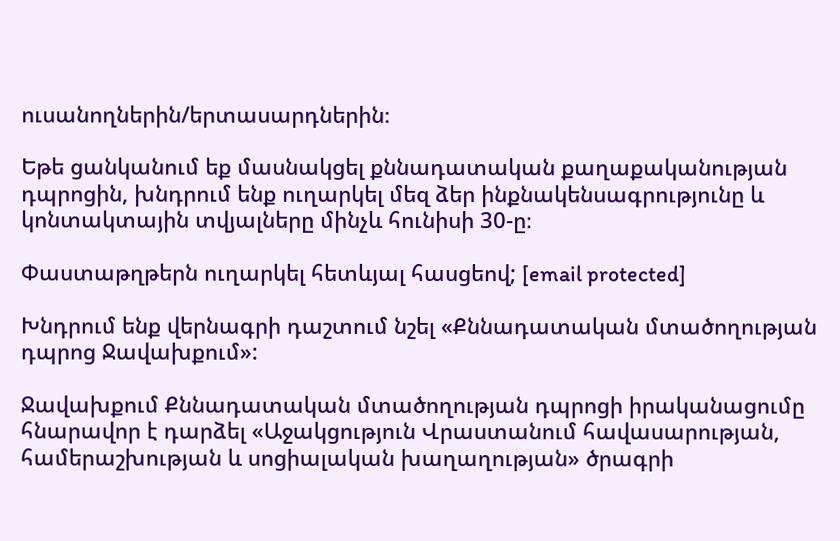ուսանողներին/երտասարդներին։

Եթե ցանկանում եք մասնակցել քննադատական քաղաքականության դպրոցին, խնդրում ենք ուղարկել մեզ ձեր ինքնակենսագրությունը և կոնտակտային տվյալները մինչև հունիսի 30-ը։

Փաստաթղթերն ուղարկել հետևյալ հասցեով; [email protected]

Խնդրում ենք վերնագրի դաշտում նշել «Քննադատական մտածողության դպրոց Ջավախքում»:

Ջավախքում Քննադատական մտածողության դպրոցի իրականացումը հնարավոր է դարձել «Աջակցություն Վրաստանում հավասարության, համերաշխության և սոցիալական խաղաղության» ծրագրի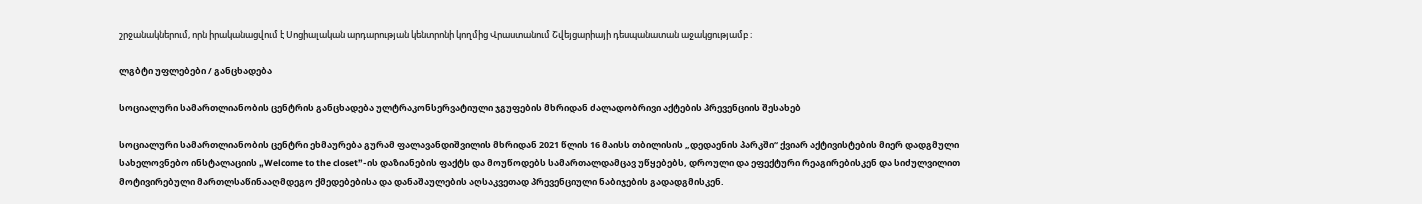շրջանակներում, որն իրականացվում է Սոցիալական արդարության կենտրոնի կողմից Վրաստանում Շվեյցարիայի դեսպանատան աջակցությամբ ։

ლგბტი უფლებები / განცხადება

სოციალური სამართლიანობის ცენტრის განცხადება ულტრაკონსერვატიული ჯგუფების მხრიდან ძალადობრივი აქტების პრევენციის შესახებ

სოციალური სამართლიანობის ცენტრი ეხმაურება გურამ ფალავანდიშვილის მხრიდან 2021 წლის 16 მაისს თბილისის „დედაენის პარკში“ ქვიარ აქტივისტების მიერ დადგმული სახელოვნებო ინსტალაციის „Welcome to the closet”-ის დაზიანების ფაქტს და მოუწოდებს სამართალდამცავ უწყებებს, დროული და ეფექტური რეაგირებისკენ და სიძულვილით მოტივირებული მართლსაწინააღმდეგო ქმედებებისა და დანაშაულების აღსაკვეთად პრევენციული ნაბიჯების გადადგმისკენ.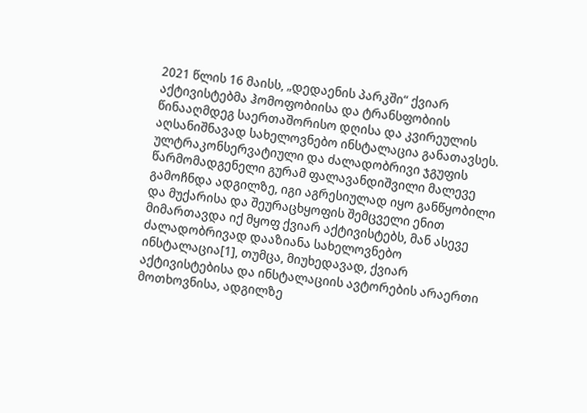2021 წლის 16 მაისს, „დედაენის პარკში“ ქვიარ აქტივისტებმა ჰომოფობიისა და ტრანსფობიის წინააღმდეგ საერთაშორისო დღისა და კვირეულის აღსანიშნავად სახელოვნებო ინსტალაცია განათავსეს. ულტრაკონსერვატიული და ძალადობრივი ჯგუფის წარმომადგენელი გურამ ფალავანდიშვილი მალევე გამოჩნდა ადგილზე, იგი აგრესიულად იყო განწყობილი და მუქარისა და შეურაცხყოფის შემცველი ენით მიმართავდა იქ მყოფ ქვიარ აქტივისტებს, მან ასევე ძალადობრივად დააზიანა სახელოვნებო ინსტალაცია[1], თუმცა, მიუხედავად, ქვიარ აქტივისტებისა და ინსტალაციის ავტორების არაერთი მოთხოვნისა, ადგილზე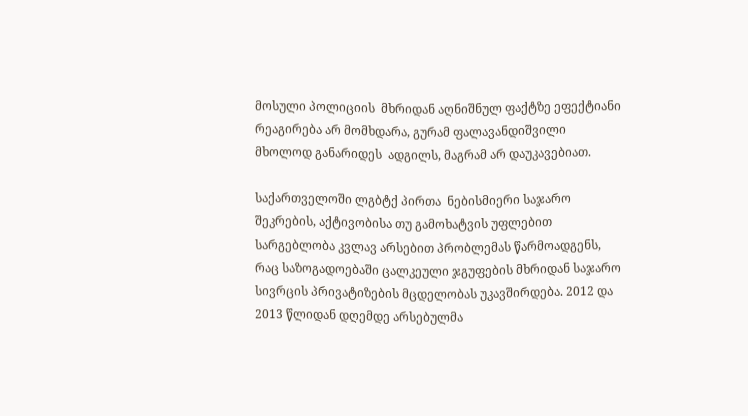მოსული პოლიციის  მხრიდან აღნიშნულ ფაქტზე ეფექტიანი რეაგირება არ მომხდარა, გურამ ფალავანდიშვილი მხოლოდ განარიდეს  ადგილს, მაგრამ არ დაუკავებიათ.

საქართველოში ლგბტქ პირთა  ნებისმიერი საჯარო შეკრების, აქტივობისა თუ გამოხატვის უფლებით სარგებლობა კვლავ არსებით პრობლემას წარმოადგენს, რაც საზოგადოებაში ცალკეული ჯგუფების მხრიდან საჯარო სივრცის პრივატიზების მცდელობას უკავშირდება. 2012 და 2013 წლიდან დღემდე არსებულმა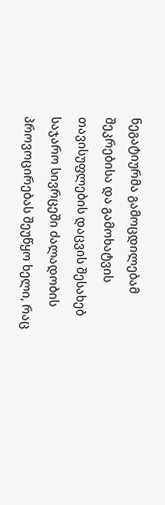ნეგატიურმა გამოცდილებამ შეკრებისა და გამოხატვის თავისუფლების დაცვის შესახებ საჯარო სივრცეში ძალადობის პროვოცირებას შეუწყო ხელი, რაც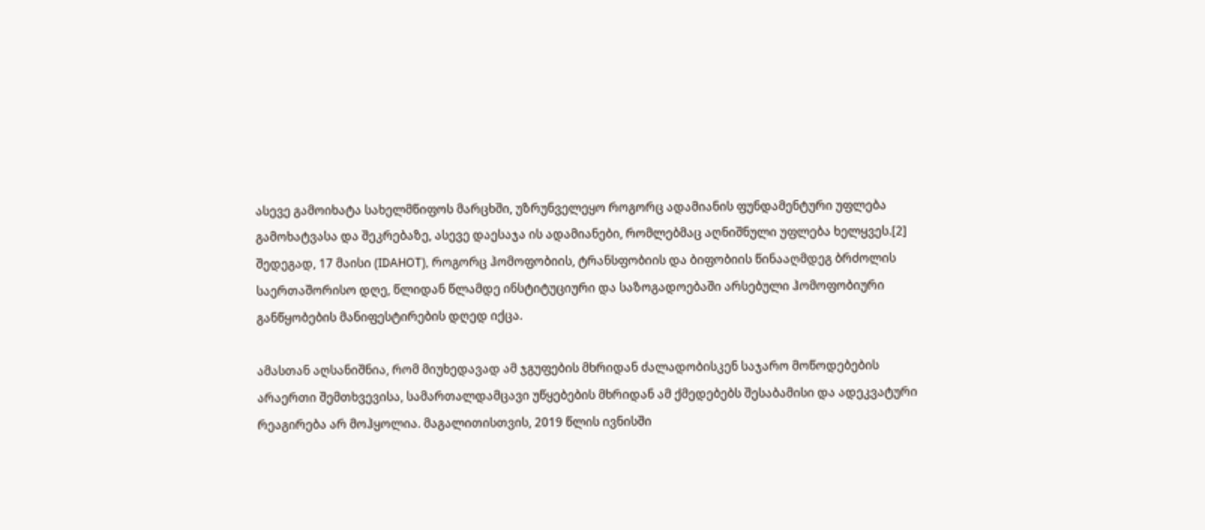ასევე გამოიხატა სახელმწიფოს მარცხში, უზრუნველეყო როგორც ადამიანის ფუნდამენტური უფლება გამოხატვასა და შეკრებაზე, ასევე დაესაჯა ის ადამიანები, რომლებმაც აღნიშნული უფლება ხელყვეს.[2] შედეგად, 17 მაისი (IDAHOT), როგორც ჰომოფობიის, ტრანსფობიის და ბიფობიის წინააღმდეგ ბრძოლის საერთაშორისო დღე, წლიდან წლამდე ინსტიტუციური და საზოგადოებაში არსებული ჰომოფობიური განწყობების მანიფესტირების დღედ იქცა.

ამასთან აღსანიშნია, რომ მიუხედავად ამ ჯგუფების მხრიდან ძალადობისკენ საჯარო მოწოდებების არაერთი შემთხვევისა, სამართალდამცავი უწყებების მხრიდან ამ ქმედებებს შესაბამისი და ადეკვატური რეაგირება არ მოჰყოლია. მაგალითისთვის, 2019 წლის ივნისში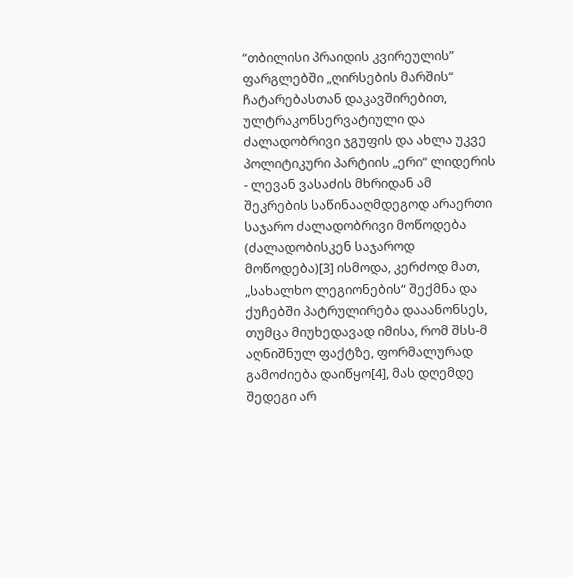“თბილისი პრაიდის კვირეულის” ფარგლებში „ღირსების მარშის“ ჩატარებასთან დაკავშირებით, ულტრაკონსერვატიული და ძალადობრივი ჯგუფის და ახლა უკვე პოლიტიკური პარტიის „ერი“ ლიდერის - ლევან ვასაძის მხრიდან ამ შეკრების საწინააღმდეგოდ არაერთი საჯარო ძალადობრივი მოწოდება (ძალადობისკენ საჯაროდ მოწოდება)[3] ისმოდა, კერძოდ მათ, „სახალხო ლეგიონების“ შექმნა და ქუჩებში პატრულირება დააანონსეს, თუმცა მიუხედავად იმისა, რომ შსს-მ აღნიშნულ ფაქტზე, ფორმალურად გამოძიება დაიწყო[4], მას დღემდე შედეგი არ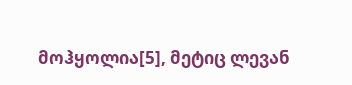მოჰყოლია[5], მეტიც ლევან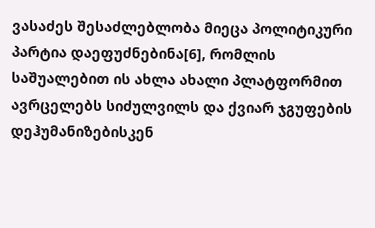ვასაძეს შესაძლებლობა მიეცა პოლიტიკური პარტია დაეფუძნებინა[6], რომლის საშუალებით ის ახლა ახალი პლატფორმით ავრცელებს სიძულვილს და ქვიარ ჯგუფების დეჰუმანიზებისკენ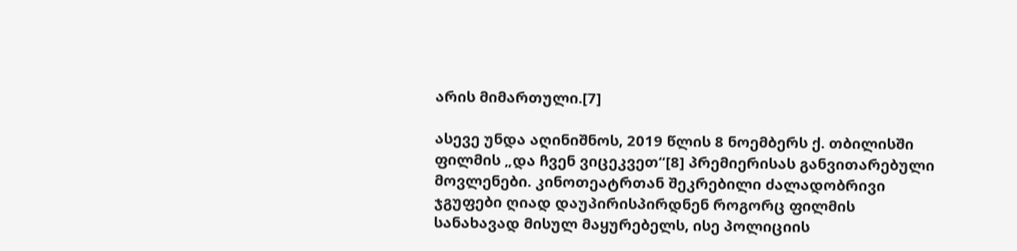არის მიმართული.[7]

ასევე უნდა აღინიშნოს, 2019 წლის 8 ნოემბერს ქ. თბილისში ფილმის „და ჩვენ ვიცეკვეთ“[8] პრემიერისას განვითარებული მოვლენები. კინოთეატრთან შეკრებილი ძალადობრივი ჯგუფები ღიად დაუპირისპირდნენ როგორც ფილმის სანახავად მისულ მაყურებელს, ისე პოლიციის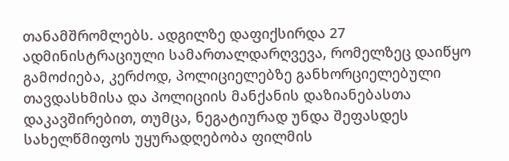თანამშრომლებს. ადგილზე დაფიქსირდა 27 ადმინისტრაციული სამართალდარღვევა, რომელზეც დაიწყო გამოძიება, კერძოდ, პოლიციელებზე განხორციელებული თავდასხმისა და პოლიციის მანქანის დაზიანებასთა დაკავშირებით, თუმცა, ნეგატიურად უნდა შეფასდეს სახელწმიფოს უყურადღებობა ფილმის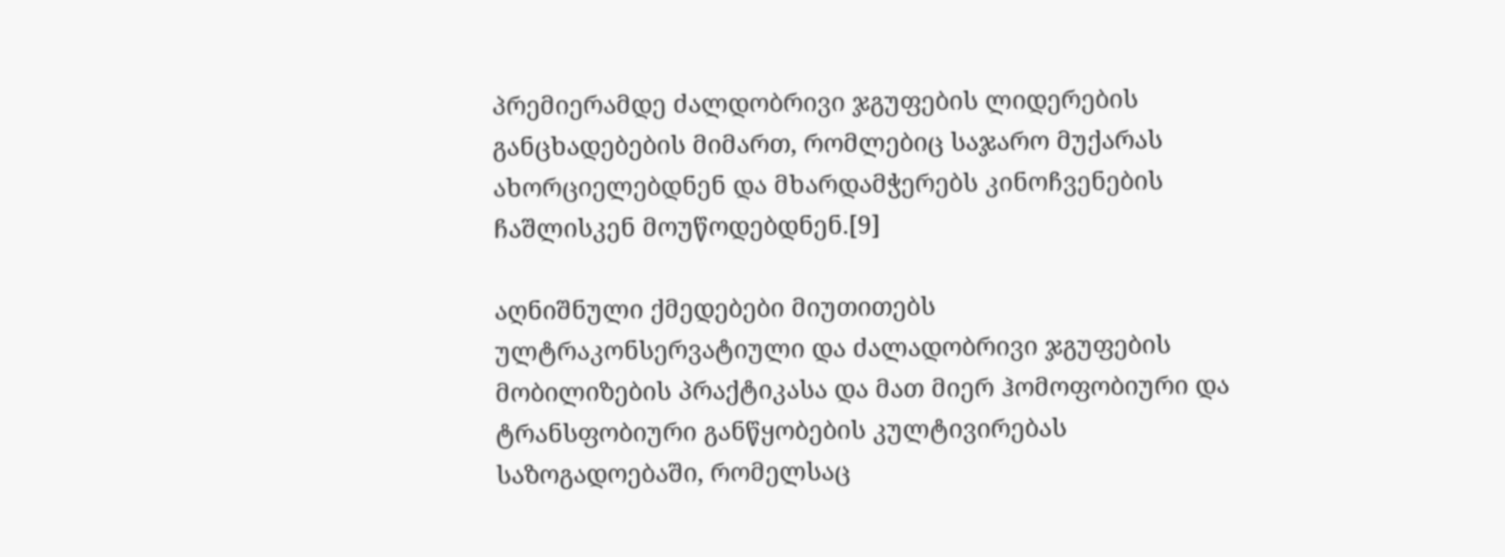პრემიერამდე ძალდობრივი ჯგუფების ლიდერების განცხადებების მიმართ, რომლებიც საჯარო მუქარას ახორციელებდნენ და მხარდამჭერებს კინოჩვენების ჩაშლისკენ მოუწოდებდნენ.[9]

აღნიშნული ქმედებები მიუთითებს ულტრაკონსერვატიული და ძალადობრივი ჯგუფების მობილიზების პრაქტიკასა და მათ მიერ ჰომოფობიური და ტრანსფობიური განწყობების კულტივირებას საზოგადოებაში, რომელსაც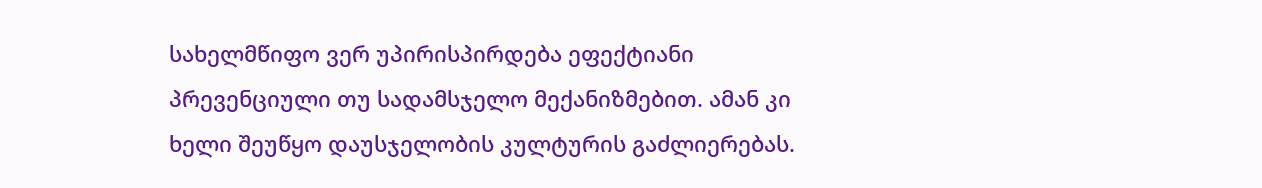სახელმწიფო ვერ უპირისპირდება ეფექტიანი პრევენციული თუ სადამსჯელო მექანიზმებით. ამან კი ხელი შეუწყო დაუსჯელობის კულტურის გაძლიერებას.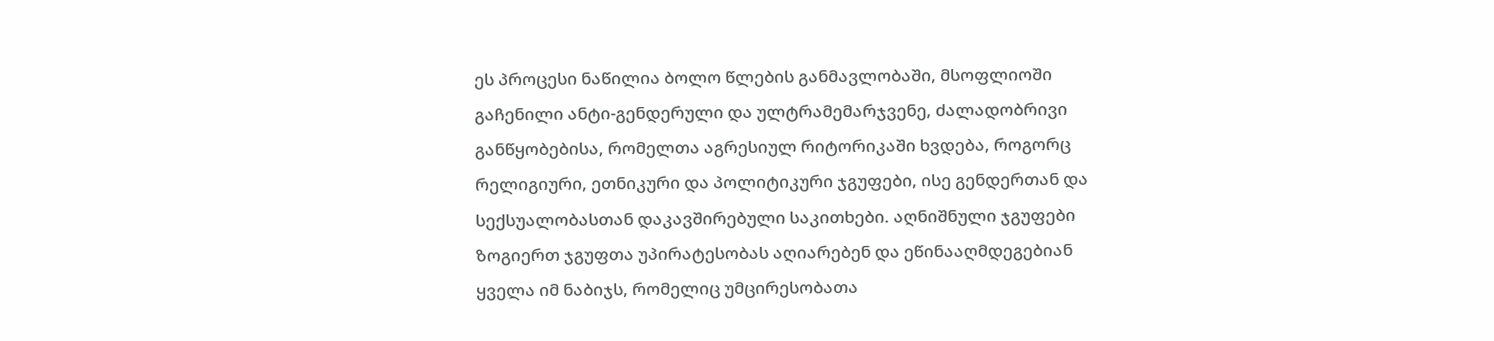ეს პროცესი ნაწილია ბოლო წლების განმავლობაში, მსოფლიოში გაჩენილი ანტი-გენდერული და ულტრამემარჯვენე, ძალადობრივი განწყობებისა, რომელთა აგრესიულ რიტორიკაში ხვდება, როგორც რელიგიური, ეთნიკური და პოლიტიკური ჯგუფები, ისე გენდერთან და სექსუალობასთან დაკავშირებული საკითხები. აღნიშნული ჯგუფები ზოგიერთ ჯგუფთა უპირატესობას აღიარებენ და ეწინააღმდეგებიან ყველა იმ ნაბიჯს, რომელიც უმცირესობათა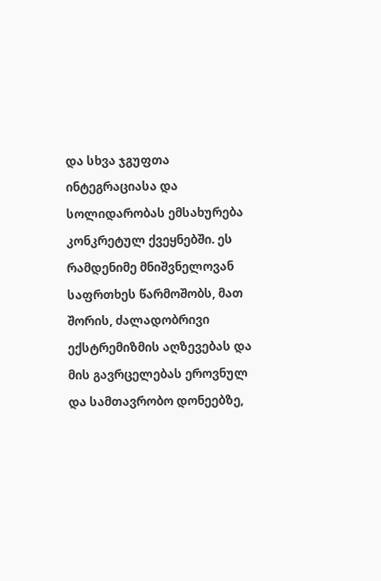და სხვა ჯგუფთა ინტეგრაციასა და სოლიდარობას ემსახურება კონკრეტულ ქვეყნებში. ეს რამდენიმე მნიშვნელოვან საფრთხეს წარმოშობს, მათ შორის, ძალადობრივი ექსტრემიზმის აღზევებას და მის გავრცელებას ეროვნულ და სამთავრობო დონეებზე,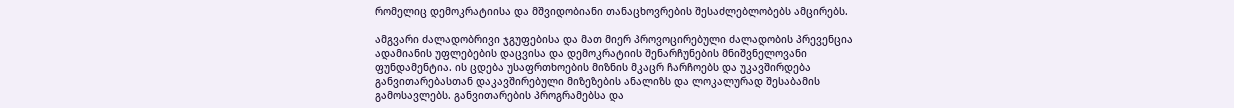რომელიც დემოკრატიისა და მშვიდობიანი თანაცხოვრების შესაძლებლობებს ამცირებს.

ამგვარი ძალადობრივი ჯგუფებისა და მათ მიერ პროვოცირებული ძალადობის პრევენცია ადამიანის უფლებების დაცვისა და დემოკრატიის შენარჩუნების მნიშვნელოვანი ფუნდამენტია. ის ცდება უსაფრთხოების მიზნის მკაცრ ჩარჩოებს და უკავშირდება განვითარებასთან დაკავშირებული მიზეზების ანალიზს და ლოკალურად შესაბამის გამოსავლებს. განვითარების პროგრამებსა და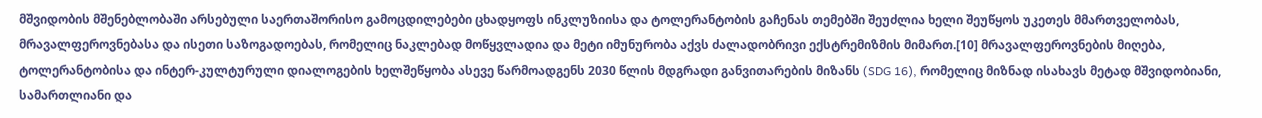მშვიდობის მშენებლობაში არსებული საერთაშორისო გამოცდილებები ცხადყოფს ინკლუზიისა და ტოლერანტობის გაჩენას თემებში შეუძლია ხელი შეუწყოს უკეთეს მმართველობას, მრავალფეროვნებასა და ისეთი საზოგადოებას, რომელიც ნაკლებად მოწყვლადია და მეტი იმუნურობა აქვს ძალადობრივი ექსტრემიზმის მიმართ.[10] მრავალფეროვნების მიღება, ტოლერანტობისა და ინტერ-კულტურული დიალოგების ხელშეწყობა ასევე წარმოადგენს 2030 წლის მდგრადი განვითარების მიზანს (SDG 16), რომელიც მიზნად ისახავს მეტად მშვიდობიანი, სამართლიანი და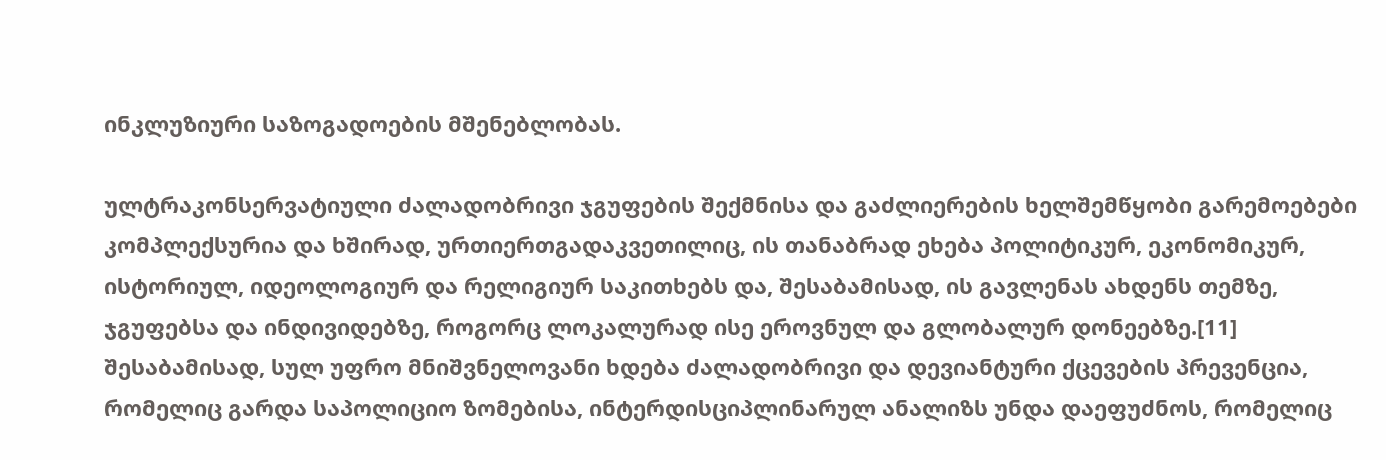ინკლუზიური საზოგადოების მშენებლობას.

ულტრაკონსერვატიული ძალადობრივი ჯგუფების შექმნისა და გაძლიერების ხელშემწყობი გარემოებები კომპლექსურია და ხშირად, ურთიერთგადაკვეთილიც, ის თანაბრად ეხება პოლიტიკურ, ეკონომიკურ, ისტორიულ, იდეოლოგიურ და რელიგიურ საკითხებს და, შესაბამისად, ის გავლენას ახდენს თემზე, ჯგუფებსა და ინდივიდებზე, როგორც ლოკალურად ისე ეროვნულ და გლობალურ დონეებზე.[11] შესაბამისად, სულ უფრო მნიშვნელოვანი ხდება ძალადობრივი და დევიანტური ქცევების პრევენცია, რომელიც გარდა საპოლიციო ზომებისა, ინტერდისციპლინარულ ანალიზს უნდა დაეფუძნოს, რომელიც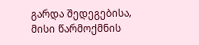გარდა შედეგებისა, მისი წარმოქმნის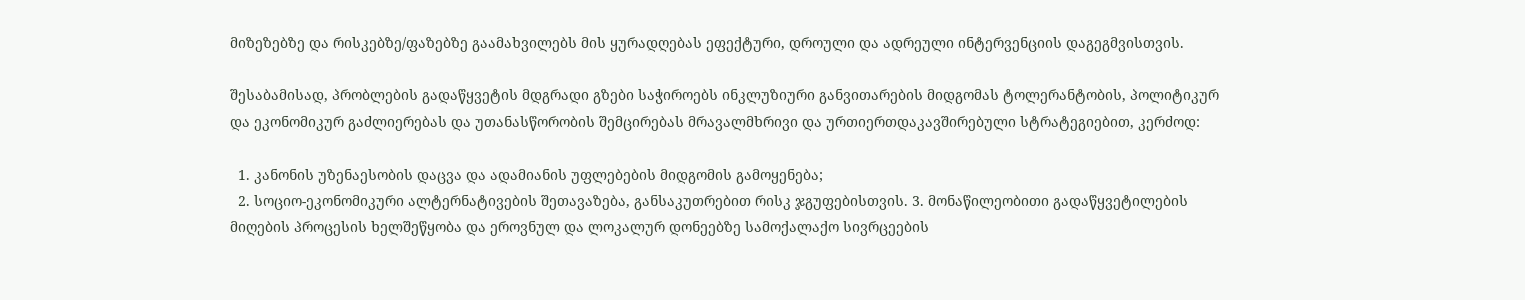მიზეზებზე და რისკებზე/ფაზებზე გაამახვილებს მის ყურადღებას ეფექტური, დროული და ადრეული ინტერვენციის დაგეგმვისთვის.

შესაბამისად, პრობლების გადაწყვეტის მდგრადი გზები საჭიროებს ინკლუზიური განვითარების მიდგომას ტოლერანტობის, პოლიტიკურ და ეკონომიკურ გაძლიერებას და უთანასწორობის შემცირებას მრავალმხრივი და ურთიერთდაკავშირებული სტრატეგიებით, კერძოდ:

  1. კანონის უზენაესობის დაცვა და ადამიანის უფლებების მიდგომის გამოყენება;
  2. სოციო-ეკონომიკური ალტერნატივების შეთავაზება, განსაკუთრებით რისკ ჯგუფებისთვის. 3. მონაწილეობითი გადაწყვეტილების მიღების პროცესის ხელშეწყობა და ეროვნულ და ლოკალურ დონეებზე სამოქალაქო სივრცეების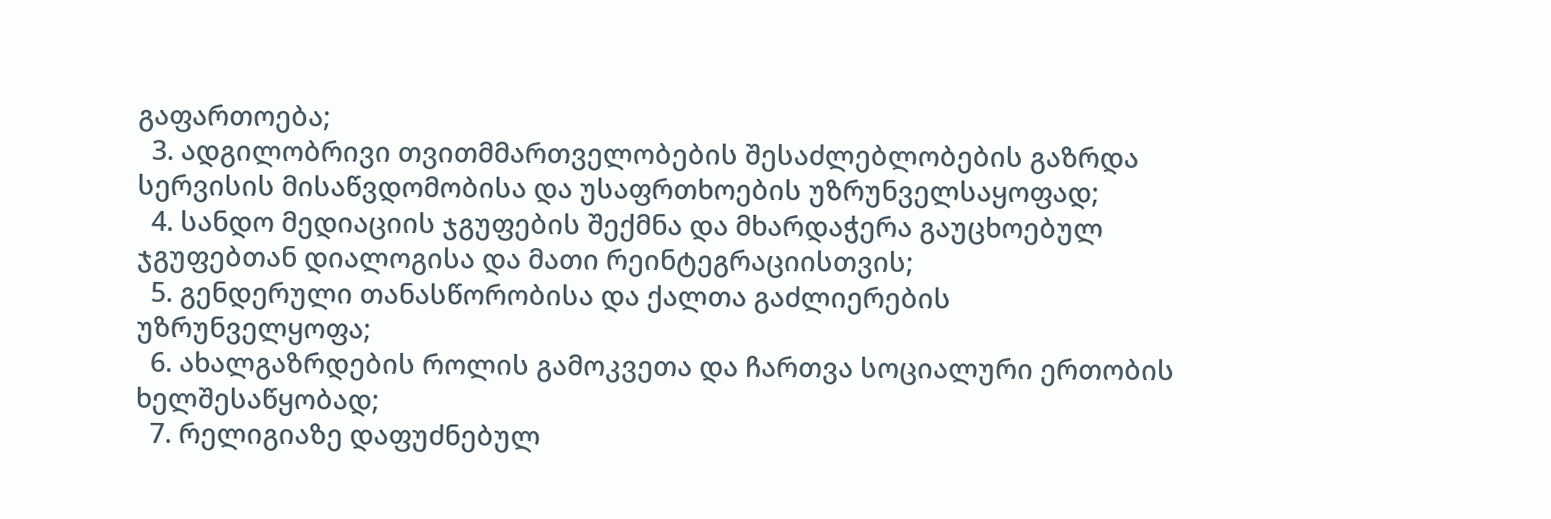გაფართოება;
  3. ადგილობრივი თვითმმართველობების შესაძლებლობების გაზრდა სერვისის მისაწვდომობისა და უსაფრთხოების უზრუნველსაყოფად;
  4. სანდო მედიაციის ჯგუფების შექმნა და მხარდაჭერა გაუცხოებულ ჯგუფებთან დიალოგისა და მათი რეინტეგრაციისთვის;
  5. გენდერული თანასწორობისა და ქალთა გაძლიერების უზრუნველყოფა;
  6. ახალგაზრდების როლის გამოკვეთა და ჩართვა სოციალური ერთობის ხელშესაწყობად;
  7. რელიგიაზე დაფუძნებულ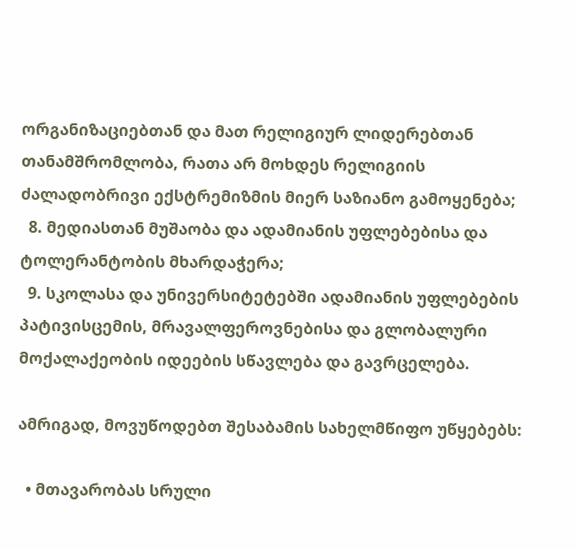ორგანიზაციებთან და მათ რელიგიურ ლიდერებთან თანამშრომლობა, რათა არ მოხდეს რელიგიის ძალადობრივი ექსტრემიზმის მიერ საზიანო გამოყენება;
  8. მედიასთან მუშაობა და ადამიანის უფლებებისა და ტოლერანტობის მხარდაჭერა;
  9. სკოლასა და უნივერსიტეტებში ადამიანის უფლებების პატივისცემის, მრავალფეროვნებისა და გლობალური მოქალაქეობის იდეების სწავლება და გავრცელება.

ამრიგად, მოვუწოდებთ შესაბამის სახელმწიფო უწყებებს:

  • მთავარობას სრული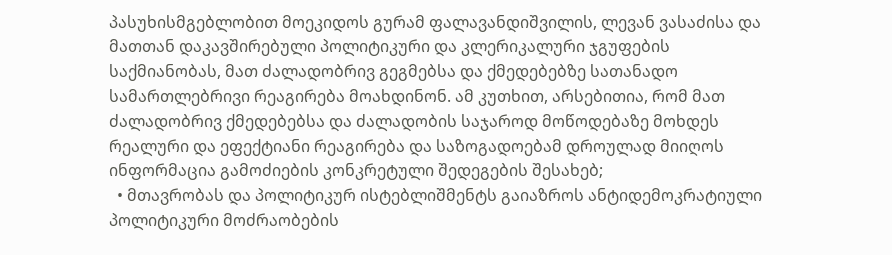პასუხისმგებლობით მოეკიდოს გურამ ფალავანდიშვილის, ლევან ვასაძისა და მათთან დაკავშირებული პოლიტიკური და კლერიკალური ჯგუფების საქმიანობას, მათ ძალადობრივ გეგმებსა და ქმედებებზე სათანადო სამართლებრივი რეაგირება მოახდინონ. ამ კუთხით, არსებითია, რომ მათ ძალადობრივ ქმედებებსა და ძალადობის საჯაროდ მოწოდებაზე მოხდეს რეალური და ეფექტიანი რეაგირება და საზოგადოებამ დროულად მიიღოს ინფორმაცია გამოძიების კონკრეტული შედეგების შესახებ;
  • მთავრობას და პოლიტიკურ ისტებლიშმენტს გაიაზროს ანტიდემოკრატიული პოლიტიკური მოძრაობების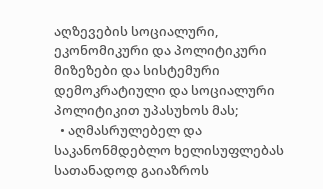აღზევების სოციალური, ეკონომიკური და პოლიტიკური მიზეზები და სისტემური დემოკრატიული და სოციალური პოლიტიკით უპასუხოს მას;
  • აღმასრულებელ და საკანონმდებლო ხელისუფლებას სათანადოდ გაიაზროს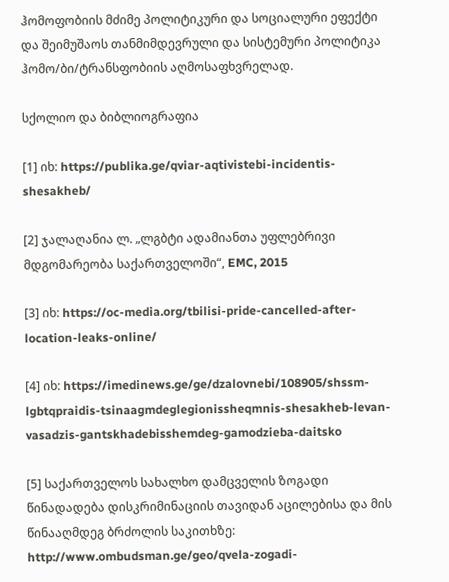ჰომოფობიის მძიმე პოლიტიკური და სოციალური ეფექტი და შეიმუშაოს თანმიმდევრული და სისტემური პოლიტიკა ჰომო/ბი/ტრანსფობიის აღმოსაფხვრელად.

სქოლიო და ბიბლიოგრაფია

[1] იხ: https://publika.ge/qviar-aqtivistebi-incidentis-shesakheb/

[2] ჯალაღანია ლ. „ლგბტი ადამიანთა უფლებრივი მდგომარეობა საქართველოში“, EMC, 2015

[3] იხ: https://oc-media.org/tbilisi-pride-cancelled-after-location-leaks-online/

[4] იხ: https://imedinews.ge/ge/dzalovnebi/108905/shssm-lgbtqpraidis-tsinaagmdeglegionissheqmnis-shesakheb-levan-vasadzis-gantskhadebisshemdeg-gamodzieba-daitsko

[5] საქართველოს სახალხო დამცველის ზოგადი წინადადება დისკრიმინაციის თავიდან აცილებისა და მის წინააღმდეგ ბრძოლის საკითხზე: http://www.ombudsman.ge/geo/qvela-zogadi-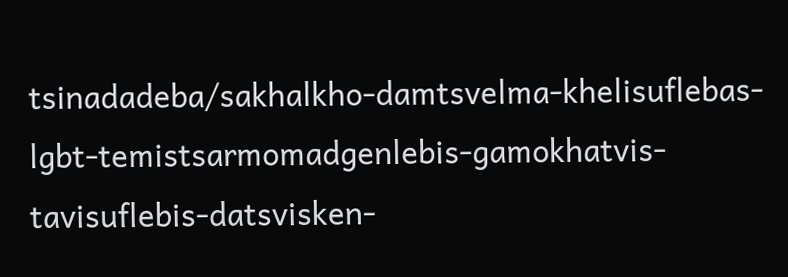tsinadadeba/sakhalkho-damtsvelma-khelisuflebas-lgbt-temistsarmomadgenlebis-gamokhatvis-tavisuflebis-datsvisken-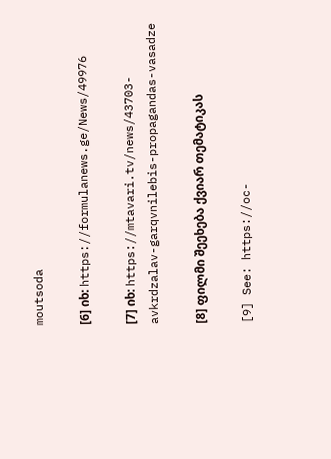moutsoda

[6] იხ: https://formulanews.ge/News/49976

[7] იხ: https://mtavari.tv/news/43703-avkrdzalav-garqvnilebis-propagandas-vasadze

[8] ფილმი შეეხება ქვიარ თემატიკას

[9] See: https://oc-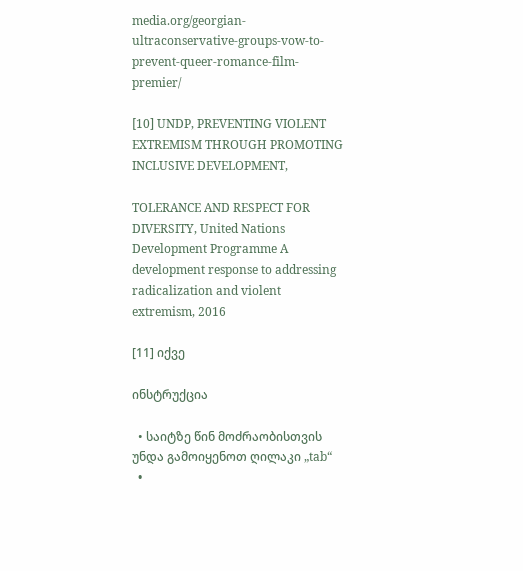media.org/georgian-ultraconservative-groups-vow-to-prevent-queer-romance-film-premier/

[10] UNDP, PREVENTING VIOLENT EXTREMISM THROUGH PROMOTING INCLUSIVE DEVELOPMENT,

TOLERANCE AND RESPECT FOR DIVERSITY, United Nations Development Programme A development response to addressing radicalization and violent extremism, 2016

[11] იქვე

ინსტრუქცია

  • საიტზე წინ მოძრაობისთვის უნდა გამოიყენოთ ღილაკი „tab“
  •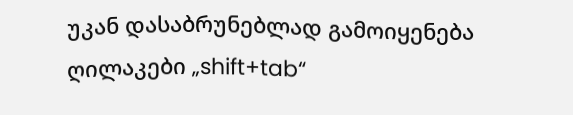უკან დასაბრუნებლად გამოიყენება ღილაკები „shift+tab“